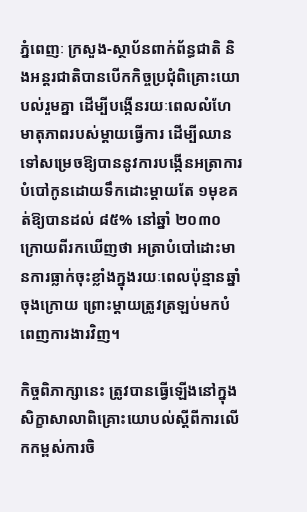ភ្នំពេញៈ ក្រសួង-ស្ថាប័នពាក់ព័ន្ធជាតិ និងអន្តរជាតិបានបើកកិច្ចប្រជុំពិគ្រោះយោបល់រួមគ្នា ដើម្បីបង្កើនរយៈពេលលំហែមាតុភាពរបស់ម្តាយធ្វើការ ដើម្បីឈានទៅសម្រេចឱ្យបាននូវការបង្កើនអត្រាការបំបៅកូនដោយទឹកដោះម្តាយតែ ១មុខគត់ឱ្យបានដល់ ៨៥% នៅឆ្នាំ ២០៣០ ក្រោយពីរកឃើញថា អត្រាបំបៅដោះមានការធ្លាក់ចុះខ្លាំងក្នុងរយៈពេលប៉ុន្មានឆ្នាំចុងក្រោយ ព្រោះម្ដាយត្រូវត្រឡប់មកបំពេញការងារវិញ។

កិច្ចពិភាក្សានេះ ត្រូវបានធ្វើឡើងនៅក្នុងសិក្ខាសាលាពិគ្រោះយោបល់ស្តីពីការលើកកម្ពស់ការចិ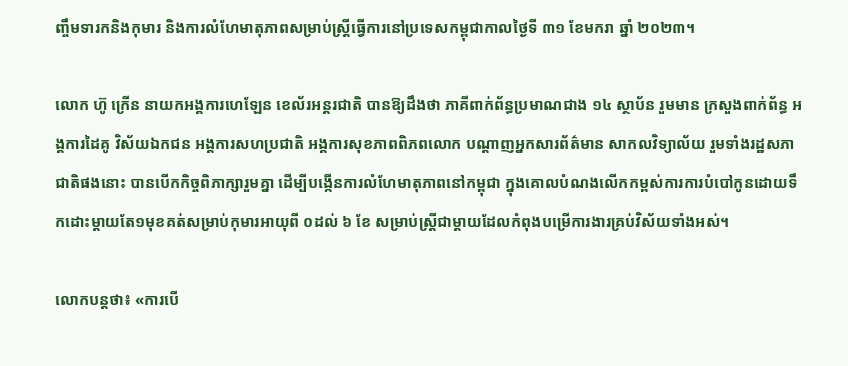ញ្ចឹមទារកនិងកុមារ និងការលំហែមាតុភាពសម្រាប់ស្ត្រីធ្វើការនៅប្រទេសកម្ពុជាកាលថ្ងៃទី ៣១ ខែមករា ឆ្នាំ ២០២៣។

លោក ហ៊ូ ក្រើន នាយកអង្គការហេឡែន ខេល័រអន្តរជាតិ បានឱ្យដឹងថា ភាគីពាក់ព័ន្ធប្រមាណជាង ១៤ ស្ថាប័ន រួមមាន ក្រសួងពាក់ព័ន្ធ អង្គការដៃគូ វិស័យឯកជន អង្គការសហប្រជាតិ អង្គការសុខភាពពិភពលោក បណ្តាញអ្នកសារព័ត៌មាន សាកលវិទ្យាល័យ រួមទាំងរដ្ឋសភាជាតិផងនោះ បានបើកកិច្ចពិភាក្សារួមគ្នា ដើម្បីបង្កើនការលំហែមាតុភាពនៅកម្ពុជា ក្នុងគោលបំណងលើកកម្ពស់ការការបំបៅកូនដោយទឹកដោះម្តាយតែ១មុខគត់សម្រាប់កុមារអាយុពី ០ដល់ ៦ ខែ សម្រាប់ស្ត្រីជាម្តាយដែលកំពុងបម្រើការងារគ្រប់វិស័យទាំងអស់។

លោកបន្តថា៖ «ការបើ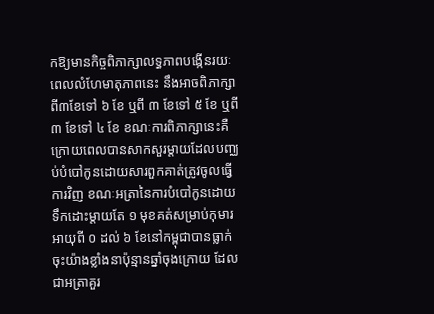កឱ្យមានកិច្ចពិភាក្សាលទ្ធភាពបង្កើនរយៈពេលលំហែមាតុភាពនេះ នឹងអាចពិភាក្សាពី៣ខែទៅ ៦ ខែ ឬពី ៣ ខែទៅ ៥ ខែ ឬពី ៣ ខែទៅ ៤ ខែ ខណៈការពិភាក្សានេះគឺក្រោយពេលបានសាកសួរម្តាយដែលបញ្ឈប់បំបៅកូនដោយសារពួកគាត់ត្រូវចូលធ្វើការវិញ ខណៈអត្រានៃការបំបៅកូនដោយទឹកដោះម្តាយតែ ១ មុខគត់សម្រាប់កុមារអាយុពី ០ ដល់ ៦ ខែនៅកម្ពុជាបានធ្លាក់ចុះយ៉ាងខ្លាំងនាប៉ុន្មានឆ្នាំចុងក្រោយ ដែលជាអត្រាគួរ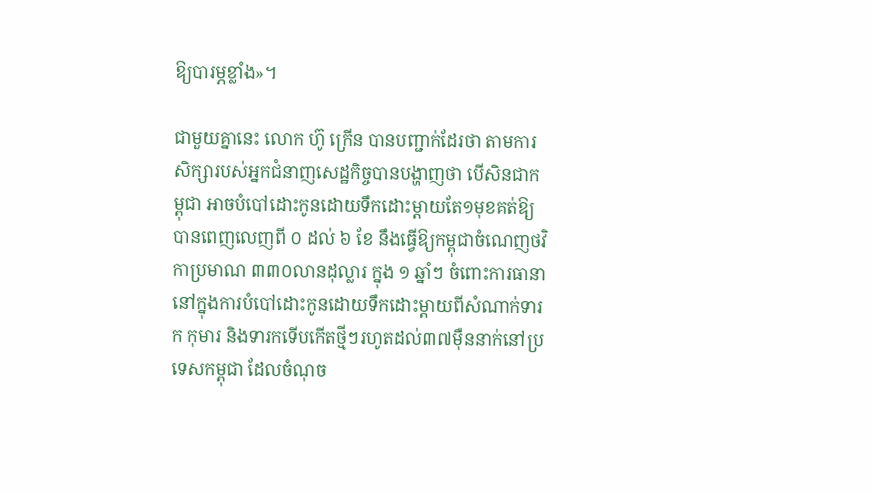ឱ្យបារម្ភខ្លាំង»។

ជាមួយគ្នានេះ លោក ហ៊ូ ក្រើន បានបញ្ជាក់ដែរថា តាមការសិក្សារបស់អ្នកជំនាញសេដ្ឋកិច្ចបានបង្ហាញថា បើសិនជាកម្ពុជា អាចបំបៅដោះកូនដោយទឹកដោះម្តាយតែ១មុខគត់ឱ្យបានពេញលេញពី ០ ដល់ ៦ ខែ នឹងធ្វើឱ្យកម្ពុជាចំណេញថវិកាប្រមាណ ៣៣០លានដុល្លារ ក្នុង ១ ឆ្នាំៗ ចំពោះការធានានៅក្នុងការបំបៅដោះកូនដោយទឹកដោះម្តាយពីសំណាក់ទារក កុមារ និងទារកទើបកើតថ្មីៗរហូតដល់៣៧ម៉ឺននាក់នៅប្រទេសកម្ពុជា ដែលចំណុច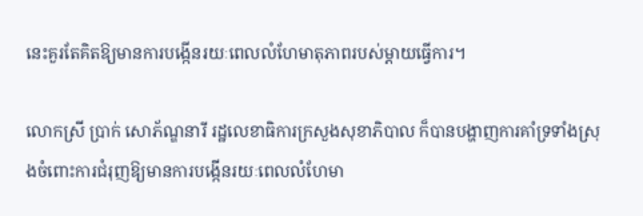នេះគួរតែគិតឱ្យមានការបង្កើនរយៈពេលលំហែមាតុភាពរបស់ម្តាយធ្វើការ។

លោកស្រី ប្រាក់ សោភ័ណ្ឌនារី រដ្ឋលេខាធិការក្រសួងសុខាភិបាល ក៏បានបង្ហាញការគាំទ្រទាំងស្រុងចំពោះការជំរុញឱ្យមានការបង្កើនរយៈពេលលំហែមា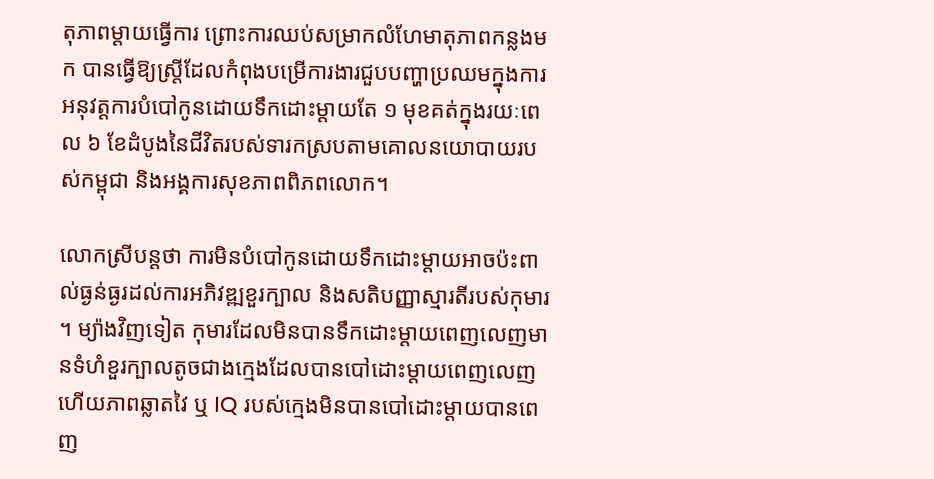តុភាពម្តាយធ្វើការ ព្រោះការឈប់សម្រាកលំហែមាតុភាពកន្លងមក បានធ្វើឱ្យស្ត្រីដែលកំពុងបម្រើការងារជួបបញ្ហាប្រឈមក្នុងការអនុវត្តការបំបៅកូនដោយទឹកដោះម្តាយតែ ១ មុខគត់ក្នុងរយៈពេល ៦ ខែដំបូងនៃជីវិតរបស់ទារកស្របតាមគោលនយោបាយរបស់កម្ពុជា និងអង្គការសុខភាពពិភពលោក។

លោកស្រីបន្តថា ការមិនបំបៅកូនដោយទឹកដោះម្ដាយអាចប៉ះពាល់ធ្ងន់ធ្ងរដល់ការអភិវឌ្ឍខួរក្បាល និងសតិបញ្ញាស្មារតីរបស់កុមារ។ ម្យ៉ាងវិញទៀត កុមារដែលមិនបានទឹកដោះម្ដាយពេញលេញមានទំហំខួរក្បាលតូចជាងក្មេងដែលបានបៅដោះម្ដាយពេញលេញ ហើយភាពឆ្លាតវៃ ឬ IQ របស់ក្មេងមិនបានបៅដោះម្ដាយបានពេញ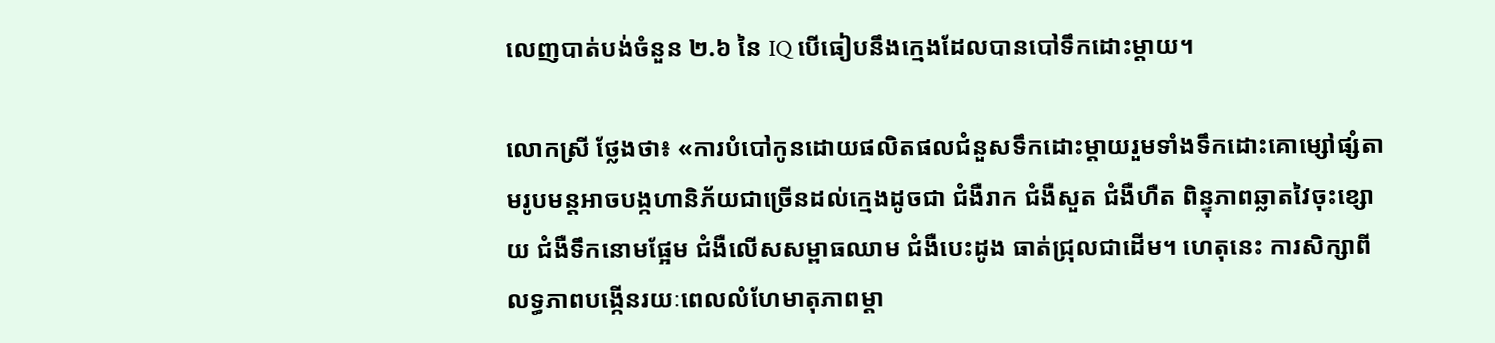លេញបាត់បង់ចំនួន ២.៦ នៃ IQ បើធៀបនឹងក្មេងដែលបានបៅទឹកដោះម្ដាយ។

លោកស្រី ថ្លែងថា៖ «ការបំបៅកូនដោយផលិតផលជំនួសទឹកដោះម្ដាយរួមទាំងទឹកដោះគោម្សៅផ្សំតាមរូបមន្តអាចបង្កហានិភ័យជាច្រើនដល់ក្មេងដូចជា ជំងឺរាក ជំងឺសួត ជំងឺហឺត ពិន្ទុភាពឆ្លាតវៃចុះខ្សោយ ជំងឺទឹកនោមផ្អែម ជំងឺលើសសម្ពាធឈាម ជំងឺបេះដូង ធាត់ជ្រុលជាដើម។ ហេតុនេះ ការសិក្សាពីលទ្ធភាពបង្កើនរយៈពេលលំហែមាតុភាពម្តា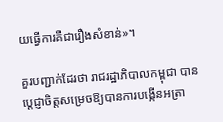យធ្វើការគឺជារឿងសំខាន់»។

គួរបញ្ជាក់ដែរថា រាជរដ្ឋាភិបាលកម្ពុជា បានប្តេជ្ញាចិត្តសម្រេចឱ្យបានការបង្កើនអត្រា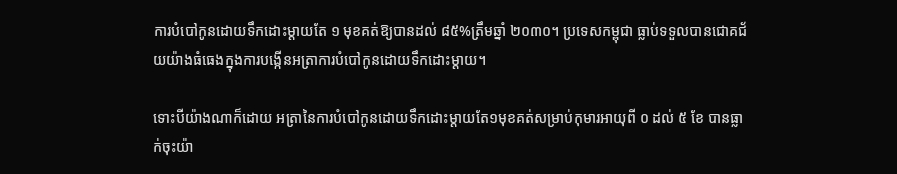ការបំបៅកូនដោយទឹកដោះម្តាយតែ ១ មុខគត់ឱ្យបានដល់ ៨៥%ត្រឹមឆ្នាំ ២០៣០។ ប្រទេសកម្ពុជា ធ្លាប់ទទួលបានជោគជ័យយ៉ាងធំធេងក្នុងការបង្កើនអត្រាការបំបៅកូនដោយទឹកដោះម្តាយ។

ទោះបីយ៉ាងណាក៏ដោយ អត្រានៃការបំបៅកូនដោយទឹកដោះម្តាយតែ១មុខគត់សម្រាប់កុមារអាយុពី ០ ដល់ ៥ ខែ បានធ្លាក់ចុះយ៉ា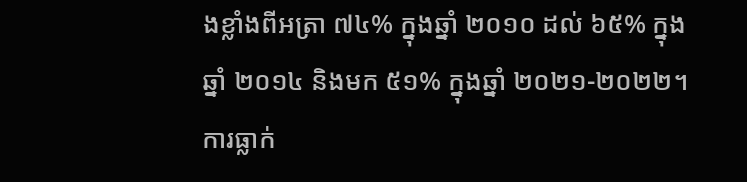ងខ្លាំងពីអត្រា ៧៤% ក្នុងឆ្នាំ ២០១០ ដល់ ៦៥% ក្នុងឆ្នាំ ២០១៤ និងមក ៥១% ក្នុងឆ្នាំ ២០២១-២០២២។ ការធ្លាក់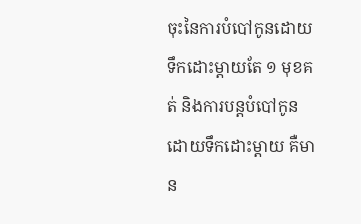ចុះនៃការបំបៅកូនដោយទឹកដោះម្តាយតែ ១ មុខគត់ និងការបន្តបំបៅកូនដោយទឹកដោះម្តាយ គឺមាន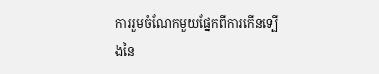ការរួមចំណែកមួយផ្នែកពីការកើនទ្បើងនៃ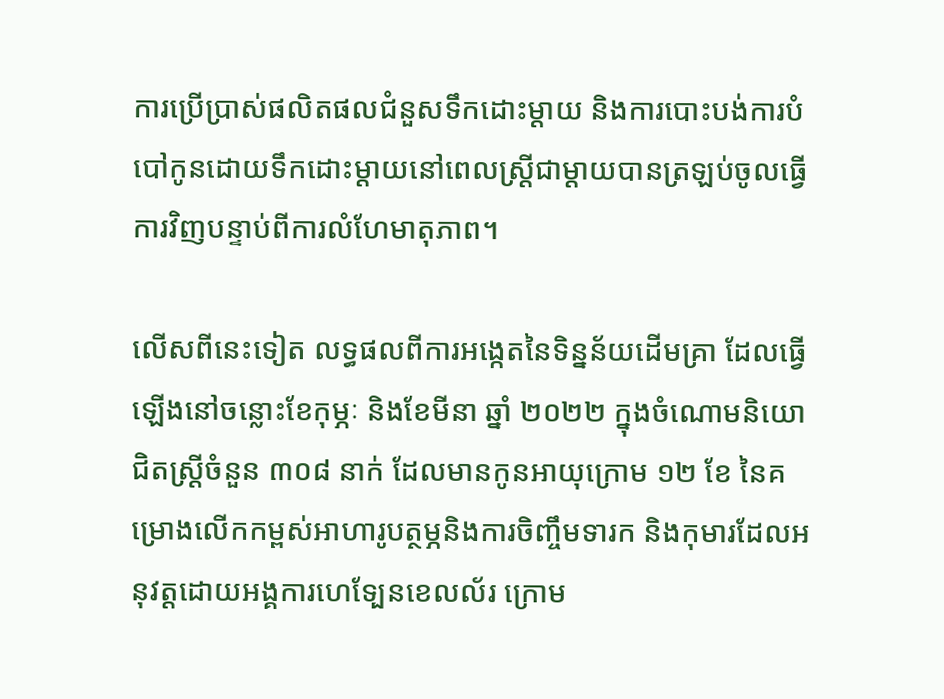ការប្រើប្រាស់ផលិតផលជំនួសទឹកដោះម្តាយ និងការបោះបង់ការបំបៅកូនដោយទឹកដោះម្តាយនៅពេលស្ត្រីជាម្តាយបានត្រឡប់ចូលធ្វើការវិញបន្ទាប់ពីការលំហែមាតុភាព។

លើសពីនេះទៀត លទ្ធផលពីការអង្កេតនៃទិន្នន័យដើមគ្រា ដែលធ្វើឡើងនៅចន្លោះខែកុម្ភៈ និងខែមីនា ឆ្នាំ ២០២២ ក្នុងចំណោមនិយោជិតស្ត្រីចំនួន ៣០៨ នាក់ ដែលមានកូនអាយុក្រោម ១២ ខែ នៃគម្រោងលើកកម្ពស់អាហារូបត្ថម្ភនិងការចិញ្ចឹមទារក និងកុមារដែលអនុវត្តដោយអង្គការហេទ្បែនខេលល័រ ក្រោម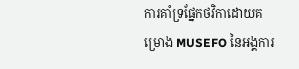ការគាំទ្រផ្នែកថវិកាដោយគម្រោង MUSEFO នៃអង្គការ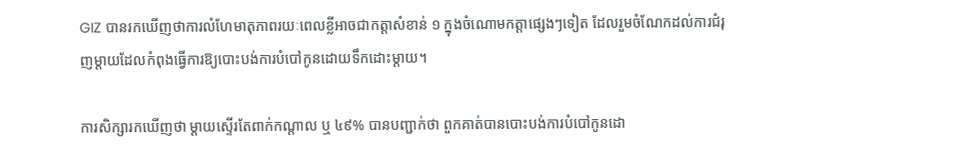GIZ បានរកឃើញថាការលំហែមាតុភាពរយៈពេលខ្លីអាចជាកត្តាសំខាន់ ១ ក្នុងចំណោមកត្តាផ្សេងៗទៀត ដែលរួមចំណែកដល់ការជំរុញម្តាយដែលកំពុងធ្វើការឱ្យបោះបង់ការបំបៅកូនដោយទឹកដោះម្តាយ។

ការសិក្សារកឃើញថា ម្តាយស្ទើរតែពាក់កណ្តាល ឬ ៤៩% បានបញ្ជាក់ថា ពួកគាត់បានបោះបង់ការបំបៅកូនដោ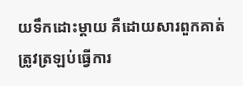យទឹកដោះម្តាយ គឺដោយសារពួកគាត់ត្រូវត្រឡប់ធ្វើការ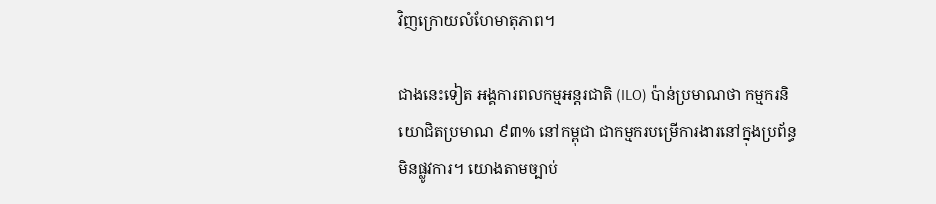វិញក្រោយលំហែមាតុភាព។

ជាងនេះទៀត អង្គការពលកម្មអន្តរជាតិ (ILO) ប៉ាន់ប្រមាណថា កម្មករនិយោជិតប្រមាណ ៩៣% នៅកម្ពុជា ជាកម្មករបម្រើការងារនៅក្នុងប្រព័ន្ធមិនផ្លូវការ។ យោងតាមច្បាប់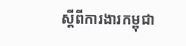ស្តីពីការងារកម្ពុជា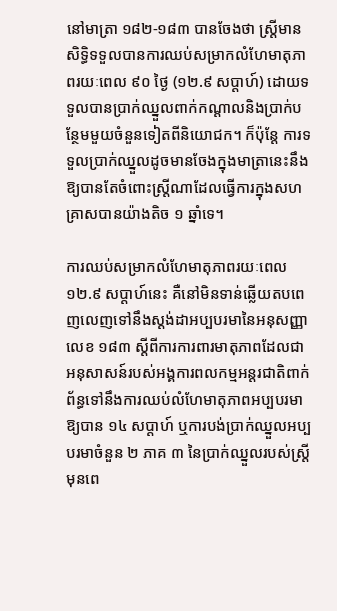នៅមាត្រា ១៨២-១៨៣ បានចែងថា ស្ត្រីមានសិទ្ធិទទួលបានការឈប់សម្រាកលំហែមាតុភាពរយៈពេល ៩០ ថ្ងៃ (១២.៩ សប្តាហ៍) ដោយទទួលបានប្រាក់ឈ្នួលពាក់កណ្តាលនិងប្រាក់បន្ថែមមួយចំនួនទៀតពីនិយោជក។ ក៏ប៉ុន្តែ ការទទួលប្រាក់ឈ្នួលដូចមានចែងក្នុងមាត្រានេះនឹងឱ្យបានតែចំពោះស្ត្រីណាដែលធ្វើការក្នុងសហគ្រាសបានយ៉ាងតិច ១ ឆ្នាំទេ។

ការឈប់សម្រាកលំហែមាតុភាពរយៈពេល ១២.៩ សប្តាហ៍នេះ គឺនៅមិនទាន់ឆ្លើយតបពេញលេញទៅនឹងស្តង់ដាអប្បបរមានៃអនុសញ្ញាលេខ ១៨៣ ស្តីពីការការពារមាតុភាពដែលជាអនុសាសន៍របស់អង្គការពលកម្មអន្តរជាតិពាក់ព័ន្ធទៅនឹងការឈប់លំហែមាតុភាពអប្បបរមាឱ្យបាន ១៤ សប្តាហ៍ ឬការបង់ប្រាក់ឈ្នួលអប្បបរមាចំនួន ២ ភាគ ៣ នៃប្រាក់ឈ្នួលរបស់ស្ត្រីមុនពេ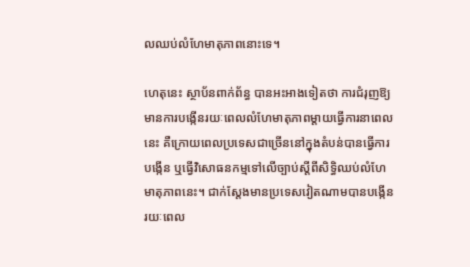លឈប់លំហែមាតុភាពនោះទេ។

ហេតុនេះ ស្ថាប័នពាក់ព័ន្ធ បានអះអាងទៀតថា ការជំរុញឱ្យមានការបង្កើនរយៈពេលលំហែមាតុភាពម្តាយធ្វើការនាពេលនេះ គឺក្រោយពេលប្រទេសជាច្រើននៅក្នុងតំបន់បានធ្វើការបង្កើន ឬធ្វើវិសោធនកម្មទៅលើច្បាប់ស្តីពីសិទ្ធិឈប់លំហែមាតុភាពនេះ។ ជាក់ស្តែងមានប្រទេសវៀតណាមបានបង្កើនរយៈពេល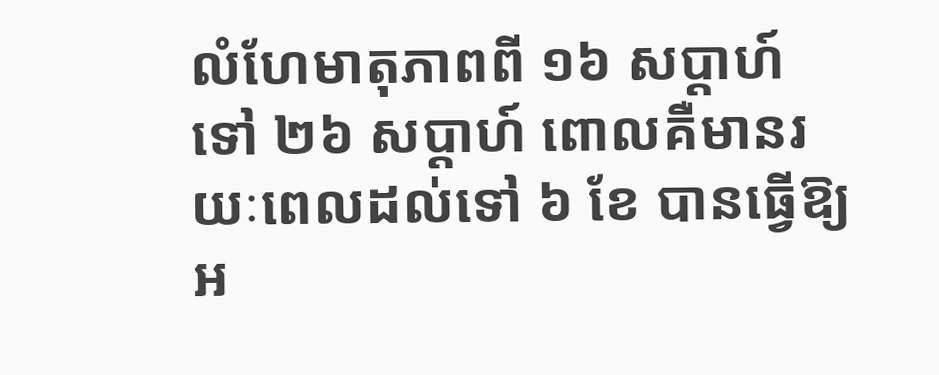លំហែមាតុភាពពី ១៦ សប្តាហ៍ទៅ ២៦ សប្តាហ៍ ពោលគឺមានរយៈពេលដល់ទៅ ៦ ខែ បានធ្វើឱ្យអ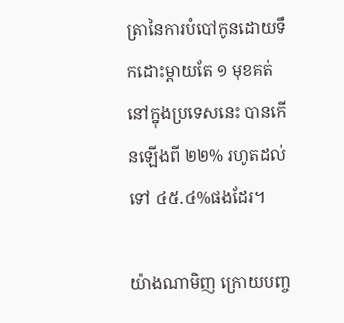ត្រានៃការបំបៅកូនដោយទឹកដោះម្តាយតែ ១ មុខគត់នៅក្នុងប្រទេសនេះ បានកើនឡើងពី ២២% រហូតដល់ទៅ ៤៥.៤%ផងដែរ។

យ៉ាងណាមិញ ក្រោយបញ្ច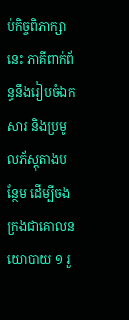ប់កិច្ចពិភាក្សានេះ ភាគីពាក់ព័ន្ធនឹងរៀបចំឯកសារ និងប្រមូលភ័ស្តុតាងបន្ថែម ដើម្បីចងក្រងជាគោលនយោបាយ ១ រួ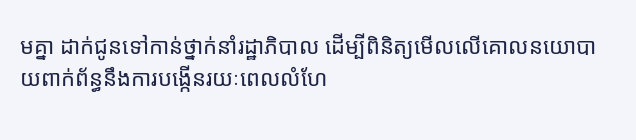មគ្នា ដាក់ជូនទៅកាន់ថ្នាក់នាំរដ្ឋាភិបាល ដើម្បីពិនិត្យមើលលើគោលនយោបាយពាក់ព័ន្ធនឹងការបង្កើនរយៈពេលលំហែ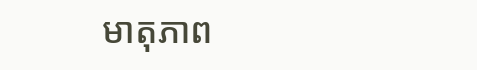មាតុភាព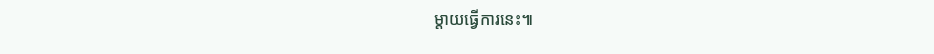ម្តាយធ្វើការនេះ៕